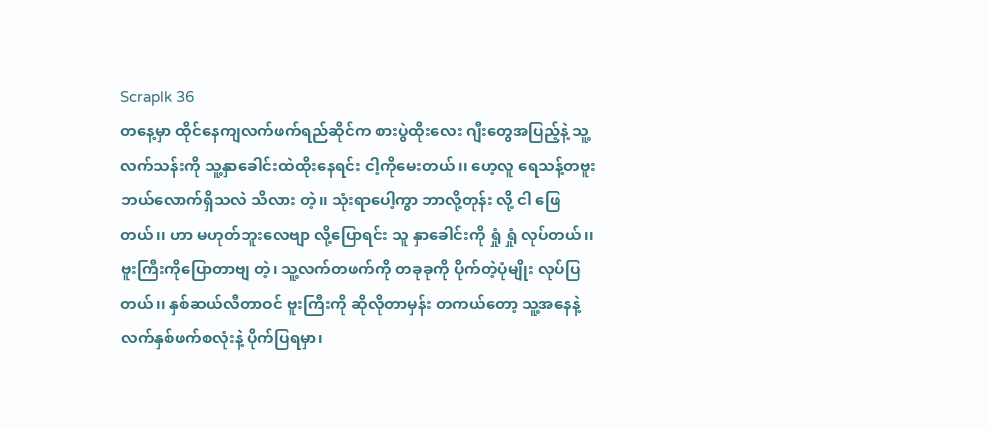Scraplk 36
တနေ့မှာ ထိုင်နေကျလက်ဖက်ရည်ဆိုင်က စားပွဲထိုးလေး ဂျီးတွေအပြည့်နဲ့ သူ့လက်သန်းကို သူ့နှာခေါင်းထဲထိုးနေရင်း ငါ့ကိုမေးတယ်၊၊ ဟေ့လူ ရေသန့်တဗူး ဘယ်လောက်ရှိသလဲ သိလား တဲ့၊၊ သုံးရာပေါ့ကွာ ဘာလို့တုန်း လို့ ငါ ဖြေတယ်၊၊ ဟာ မဟုတ်ဘူးလေဗျာ လို့ပြောရင်း သူ နှာခေါင်းကို ရှုံ ရှုံ လုပ်တယ်၊၊ ဗူးကြီးကိုပြောတာဗျ တဲ့၊ သူ့လက်တဖက်ကို တခုခုကို ပိုက်တဲ့ပုံမျိုး လုပ်ပြတယ်၊၊ နှစ်ဆယ်လီတာဝင် ဗူးကြီးကို ဆိုလိုတာမှန်း တကယ်တော့ သူ့အနေနဲ့ လက်နှစ်ဖက်စလုံးနဲ့ ပိုက်ပြရမှာ၊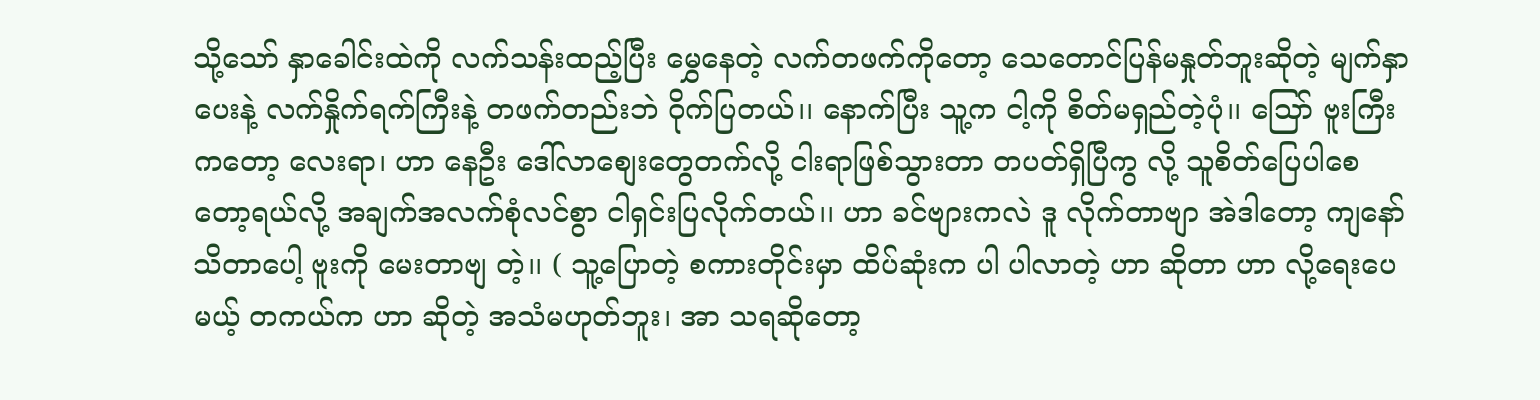သို့သော် နှာခေါင်းထဲကို လက်သန်းထည့်ပြီး မွှေနေတဲ့ လက်တဖက်ကိုတော့ သေတောင်ပြန်မနှုတ်ဘူးဆိုတဲ့ မျက်နှာပေးနဲ့ လက်နှိုက်ရက်ကြီးနဲ့ တဖက်တည်းဘဲ ဝိုက်ပြတယ်၊၊ နောက်ပြီး သူ့က ငါ့ကို စိတ်မရှည်တဲ့ပုံ၊၊ သြော် ဗူးကြီးကတော့ လေးရာ၊ ဟာ နေဦး ဒေါ်လာစျေးတွေတက်လို့ ငါးရာဖြစ်သွားတာ တပတ်ရှိပြီကွ လို့ သူစိတ်ပြေပါစေတော့ရယ်လို့ အချက်အလက်စုံလင်စွာ ငါရှင်းပြလိုက်တယ်၊၊ ဟာ ခင်ဗျားကလဲ ဒူ လိုက်တာဗျာ အဲဒါတော့ ကျနော် သိတာပေါ့ ဗူးကို မေးတာဗျ တဲ့၊၊ ( သူ့ပြောတဲ့ စကားတိုင်းမှာ ထိပ်ဆုံးက ပါ ပါလာတဲ့ ဟာ ဆိုတာ ဟာ လို့ရေးပေမယ့် တကယ်က ဟာ ဆိုတဲ့ အသံမဟုတ်ဘူး၊ အာ သရဆိုတော့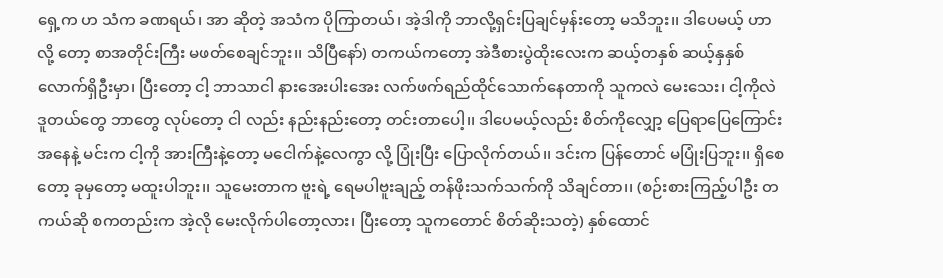ရှေ့က ဟ သံက ခဏရယ်၊ အာ ဆိုတဲ့ အသံက ပိုကြာတယ်၊ အဲ့ဒါကို ဘာလို့ရှင်းပြချင်မှန်းတော့ မသိဘူး၊၊ ဒါပေမယ့် ဟာ လို့ တော့ စာအတိုင်းကြီး မဖတ်စေချင်ဘူး၊၊ သိပြီနော်) တကယ်ကတော့ အဲဒီစားပွဲထိုးလေးက ဆယ့်တနှစ် ဆယ့်နှနှစ်လောက်ရှိဦးမှာ၊ ပြီးတော့ ငါ့ ဘာသာငါ နားအေးပါးအေး လက်ဖက်ရည်ထိုင်သောက်နေတာကို သူကလဲ မေးသေး၊ ငါ့ကိုလဲ ဒူတယ်တွေ ဘာတွေ လုပ်တော့ ငါ လည်း နည်းနည်းတော့ တင်းတာပေါ့၊၊ ဒါပေမယ့်လည်း စိတ်ကိုလျှော့ ပြေရာပြေကြောင်းအနေနဲ့ မင်းက ငါ့ကို အားကြီးနဲ့တော့ မငေါက်နဲ့လေကွာ လို့ ပြုံးပြီး ပြောလိုက်တယ်၊၊ ဒင်းက ပြန်တောင် မပြုံးပြဘူး၊၊ ရှိစေတော့ ခုမှတော့ မထူးပါဘူး၊၊ သူမေးတာက ဗူးရဲ့ ရေမပါဗူးချည့် တန်ဖိုးသက်သက်ကို သိချင်တာ၊၊ (စဉ်းစားကြည့်ပါဦး တကယ်ဆို စကတည်းက အဲ့လို မေးလိုက်ပါတော့လား၊ ပြီးတော့ သူကတောင် စိတ်ဆိုးသတဲ့) နှစ်ထောင်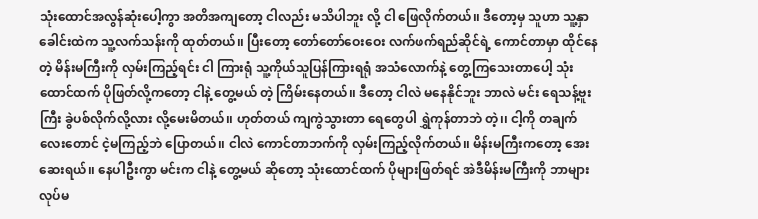သုံးထောင်အလွန်ဆုံးပေါ့ကွာ အတိအကျတော့ ငါလည်း မသိပါဘူး လို့ ငါ ဖြေလိုက်တယ်၊၊ ဒီတော့မှ သူဟာ သူ့နှာခေါင်းထဲက သူ့လက်သန်းကို ထုတ်တယ်၊၊ ပြီးတော့ တော်တော်ဝေးဝေး လက်ဖက်ရည်ဆိုင်ရဲ့ ကောင်တာမှာ ထိုင်နေတဲ့ မိန်းမကြီးကို လှမ်းကြည့်ရင်း ငါ ကြားရုံ သူ့ကိုယ်သူပြန်ကြားရရုံ အသံလောက်နဲ့ တွေ့ကြသေးတာပေါ့ သုံးထောင်ထက် ပိုဖြတ်လို့ကတော့ ငါနဲ့ တွေ့မယ် တဲ့ ကြိမ်းနေတယ်၊၊ ဒီတော့ ငါလဲ မနေနိုင်ဘူး ဘာလဲ မင်း ရေသန့်ဗူးကြီး ခွဲပစ်လိုက်လို့လား လို့မေးမိတယ်၊၊ ဟုတ်တယ် ကျကွဲသွားတာ ရေတွေပါ ရွှဲကုန်တာဘဲ တဲ့၊၊ ငါ့ကို တချက်လေးတောင် ငဲ့မကြည့်ဘဲ ပြောတယ်၊၊ ငါလဲ ကောင်တာဘက်ကို လှမ်းကြည့်လိုက်တယ်၊၊ မိန်းမကြီးကတော့ အေးဆေးရယ်၊၊ နေပါဦးကွာ မင်းက ငါနဲ့ တွေ့မယ် ဆိုတော့ သုံးထောင်ထက် ပိုများဖြတ်ရင် အဲဒီမိန်းမကြီးကို ဘာများလုပ်မ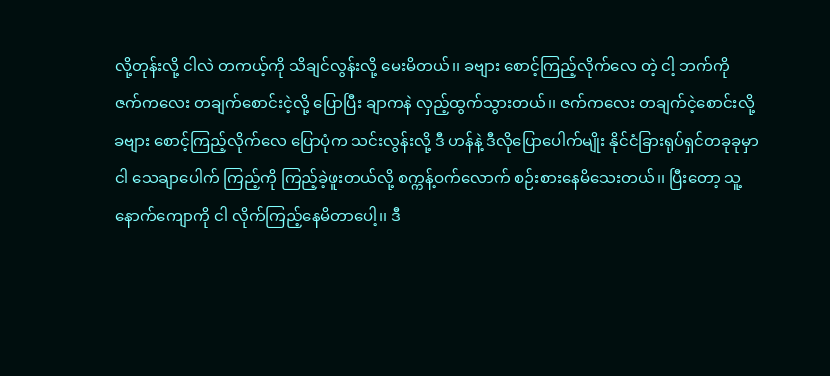လို့တုန်းလို့ ငါလဲ တကယ့်ကို သိချင်လွန်းလို့ မေးမိတယ်၊၊ ခဗျား စောင့်ကြည့်လိုက်လေ တဲ့ ငါ့ ဘက်ကို ဇက်ကလေး တချက်စောင်းငဲ့လို့ ပြောပြီး ချာကနဲ လှည့်ထွက်သွားတယ်၊၊ ဇက်ကလေး တချက်ငဲ့စောင်းလို့ ခဗျား စောင့်ကြည့်လိုက်လေ ပြောပုံက သင်းလွန်းလို့ ဒီ ဟန်နဲ့ ဒီလိုပြောပေါက်မျိုး နိုင်ငံခြားရုပ်ရှင်တခုခုမှာ ငါ သေချာပေါက် ကြည့်ကို ကြည့်ခဲ့ဖူးတယ်လို့ စက္ကန့်ဝက်လောက် စဉ်းစားနေမိသေးတယ်၊၊ ပြီးတော့ သူ့နောက်ကျောကို ငါ လိုက်ကြည့်နေမိတာပေါ့၊၊ ဒီ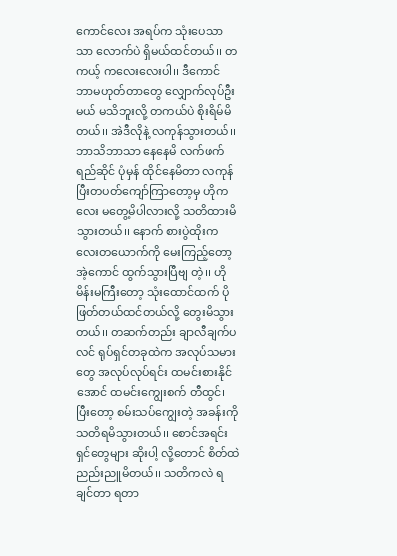ကောင်လေး အရပ်က သုံးပေသာသာ လောက်ပဲ ရှိမယ်ထင်တယ်၊၊ တကယ့် ကလေးလေးပါ၊၊ ဒီကောင် ဘာမဟုတ်တာတွေ လျှောက်လုပ်ဦးမယ် မသိဘူးလို့ တကယ်ပဲ စိုးရိမ်မိတယ်၊၊ အဲဒီလိုနဲ့ လကုန်သွားတယ်၊၊ ဘာသိဘာသာ နေနေမိ လက်ဖက်ရည်ဆိုင် ပုံမှန် ထိုင်နေမိတာ လကုန်ပြီးတပတ်ကျော်ကြာတော့မှ ဟိုကလေး မတွေ့မိပါလားလို့ သတိထားမိသွားတယ်၊၊ နောက် စားပွဲထိုးကလေးတယောက်ကို မေးကြည့်တော့ အဲ့ကောင် ထွက်သွားပြီဗျ တဲ့၊၊ ဟို မိန်းမကြီးတော့ သုံးထောင်ထက် ပိုဖြတ်တယ်ထင်တယ်လို့ တွေးမိသွားတယ်၊၊ တဆက်တည်း ချာလီချက်ပလင် ရုပ်ရှင်တခုထဲက အလုပ်သမားတွေ အလုပ်လုပ်ရင်း ထမင်းစားနိုင်အောင် ထမင်းကျွေးစက် တီထွင်၊ ပြီးတော့ စမ်းသပ်ကျွေးတဲ့ အခန်းကို သတိရမိသွားတယ်၊၊ စောင်အရင်းရှင်တွေများ ဆိုးပါ့ လို့တောင် စိတ်ထဲ ညည်းညူမိတယ်၊၊ သတိကလဲ ရချင်တာ ရတာ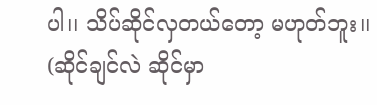ပါ၊၊ သိပ်ဆိုင်လှတယ်တော့ မဟုတ်ဘူး၊၊ (ဆိုင်ချင်လဲ ဆိုင်မှာ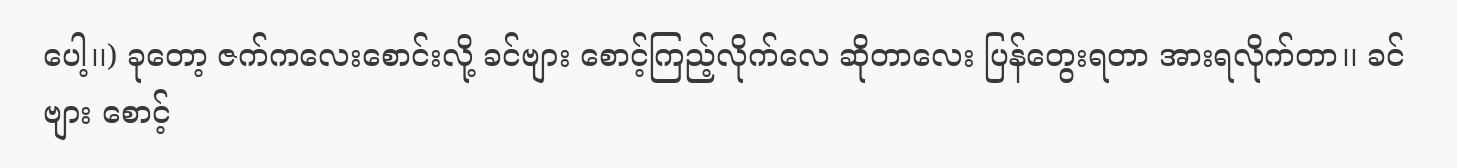ပေါ့၊၊) ခုတော့ ဇက်ကလေးစောင်းလို့ ခင်ဗျား စောင့်ကြည့်လိုက်လေ ဆိုတာလေး ပြန်တွေးရတာ အားရလိုက်တာ၊၊ ခင်ဗျား စောင့်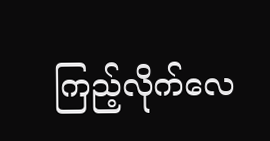ကြည့်လိုက်လေ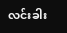လင်းခါး